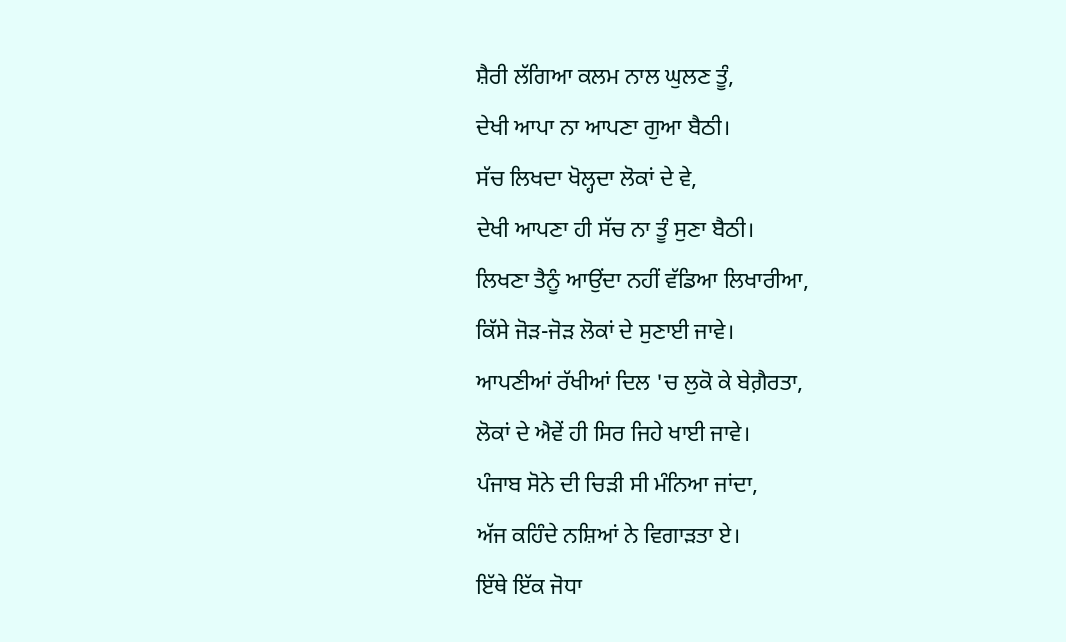ਸ਼ੈਰੀ ਲੱਗਿਆ ਕਲਮ ਨਾਲ ਘੁਲਣ ਤੂੰ,
ਦੇਖੀ ਆਪਾ ਨਾ ਆਪਣਾ ਗੁਆ ਬੈਠੀ।
ਸੱਚ ਲਿਖਦਾ ਖੋਲ੍ਹਦਾ ਲੋਕਾਂ ਦੇ ਵੇ,
ਦੇਖੀ ਆਪਣਾ ਹੀ ਸੱਚ ਨਾ ਤੂੰ ਸੁਣਾ ਬੈਠੀ।
ਲਿਖਣਾ ਤੈਨੂੰ ਆਉਂਦਾ ਨਹੀਂ ਵੱਡਿਆ ਲਿਖਾਰੀਆ,
ਕਿੱਸੇ ਜੋੜ-ਜੋੜ ਲੋਕਾਂ ਦੇ ਸੁਣਾਈ ਜਾਵੇ।
ਆਪਣੀਆਂ ਰੱਖੀਆਂ ਦਿਲ 'ਚ ਲੁਕੋ ਕੇ ਬੇਗ਼ੈਰਤਾ,
ਲੋਕਾਂ ਦੇ ਐਵੇਂ ਹੀ ਸਿਰ ਜਿਹੇ ਖਾਈ ਜਾਵੇ।
ਪੰਜਾਬ ਸੋਨੇ ਦੀ ਚਿੜੀ ਸੀ ਮੰਨਿਆ ਜਾਂਦਾ,
ਅੱਜ ਕਹਿੰਦੇ ਨਸ਼ਿਆਂ ਨੇ ਵਿਗਾੜਤਾ ਏ।
ਇੱਥੇ ਇੱਕ ਜੋਧਾ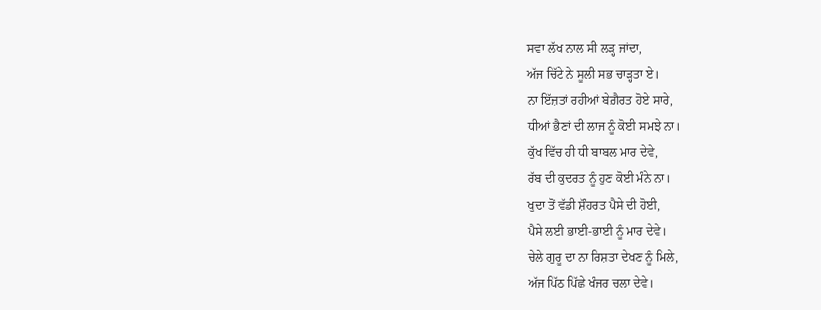ਸਵਾ ਲੱਖ ਨਾਲ ਸੀ ਲੜ੍ਹ ਜਾਂਦਾ,
ਅੱਜ ਚਿੱਟੇ ਨੇ ਸੂਲੀ ਸਭ ਚਾੜ੍ਹਤਾ ਏ।
ਨਾ ਇੱਜ਼ਤਾਂ ਰਹੀਆਂ ਬੇਗ਼ੈਰਤ ਹੋਏ ਸਾਰੇ,
ਧੀਆਂ ਭੈਣਾਂ ਦੀ ਲਾਜ ਨੂੰ ਕੋਈ ਸਮਝੇ ਨਾ।
ਕੁੱਖ ਵਿੱਚ ਹੀ ਧੀ ਬਾਬਲ ਮਾਰ ਦੇਵੇ,
ਰੱਬ ਦੀ ਕੁਦਰਤ ਨੂੰ ਹੁਣ ਕੋਈ ਮੰਨੇ ਨਾ।
ਖੁਦਾ ਤੋਂ ਵੱਡੀ ਸ਼ੌਹਰਤ ਪੈਸੇ ਦੀ ਹੋਈ,
ਪੈਸੇ ਲਈ ਭਾਈ-ਭਾਈ ਨੂੰ ਮਾਰ ਦੇਵੇ।
ਚੇਲੇ ਗੁਰੂ ਦਾ ਨਾ ਰਿਸ਼ਤਾ ਦੇਖਣ ਨੂੰ ਮਿਲੇ,
ਅੱਜ ਪਿੱਠ ਪਿੱਛੇ ਖੰਜਰ ਚਲਾ ਦੇਵੇ।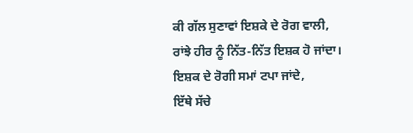ਕੀ ਗੱਲ ਸੁਣਾਵਾਂ ਇਸ਼ਕੇ ਦੇ ਰੋਗ ਵਾਲੀ,
ਰਾਂਝੇ ਹੀਰ ਨੂੰ ਨਿੱਤ-ਨਿੱਤ ਇਸ਼ਕ ਹੋ ਜਾਂਦਾ।
ਇਸ਼ਕ ਦੇ ਰੋਗੀ ਸਮਾਂ ਟਪਾ ਜਾਂਦੇ,
ਇੱਥੇ ਸੱਚੇ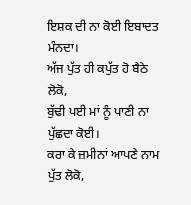ਇਸ਼ਕ ਦੀ ਨਾ ਕੋਈ ਇਬਾਦਤ ਮੰਨਦਾ।
ਅੱਜ ਪੁੱਤ ਹੀ ਕਪੁੱਤ ਹੋ ਬੈਠੇ ਲੋਕੋ,
ਬੁੱਢੀ ਪਈ ਮਾਂ ਨੂੰ ਪਾਣੀ ਨਾ ਪੁੱਛਦਾ ਕੋਈ।
ਕਰਾ ਕੇ ਜ਼ਮੀਨਾਂ ਆਪਣੇ ਨਾਮ ਪੁੱਤ ਲੋਕੋ,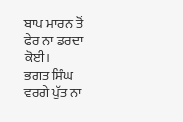ਬਾਪ ਮਾਰਨ ਤੋਂ ਫੇਰ ਨਾ ਡਰਦਾ ਕੋਈ।
ਭਗਤ ਸਿੰਘ ਵਰਗੇ ਪੁੱਤ ਨਾ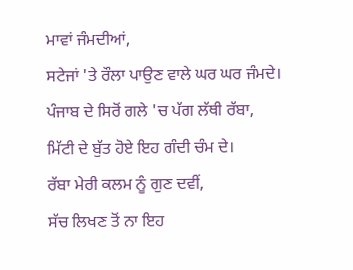ਮਾਵਾਂ ਜੰਮਦੀਆਂ,
ਸਟੇਜਾਂ 'ਤੇ ਰੌਲਾ ਪਾਉਣ ਵਾਲੇ ਘਰ ਘਰ ਜੰਮਦੇ।
ਪੰਜਾਬ ਦੇ ਸਿਰੋਂ ਗਲੇ 'ਚ ਪੱਗ ਲੱਥੀ ਰੱਬਾ,
ਮਿੱਟੀ ਦੇ ਬੁੱਤ ਹੋਏ ਇਹ ਗੰਦੀ ਚੰਮ ਦੇ।
ਰੱਬਾ ਮੇਰੀ ਕਲਮ ਨੂੰ ਗੁਣ ਦਵੀਂ,
ਸੱਚ ਲਿਖਣ ਤੋਂ ਨਾ ਇਹ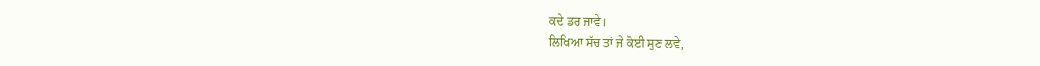ਕਦੇ ਡਰ ਜਾਵੇ।
ਲਿਖਿਆ ਸੱਚ ਤਾਂ ਜੇ ਕੋਈ ਸੁਣ ਲਵੇ,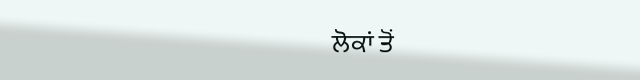ਲੋਕਾਂ ਤੋਂ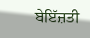ਬੇਇੱਜ਼ਤੀ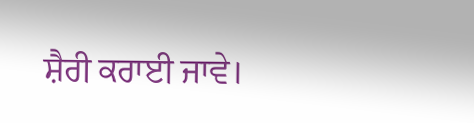ਸ਼ੈਰੀ ਕਰਾਈ ਜਾਵੇ।